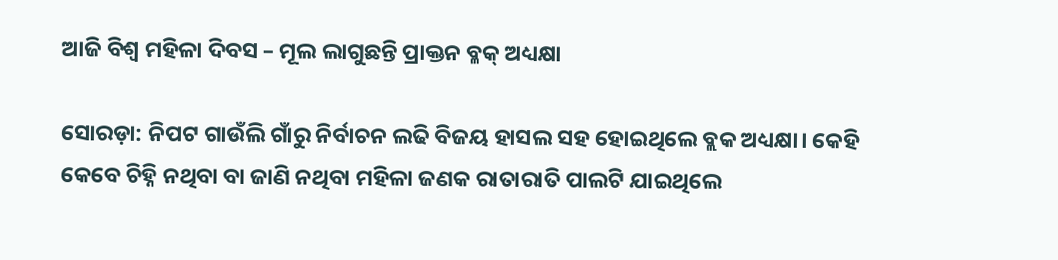ଆଜି ବିଶ୍ୱ ମହିଳା ଦିବସ – ମୂଲ ଲାଗୁଛନ୍ତି ପ୍ରାକ୍ତନ ବ୍ଳକ୍‍ ଅଧ୍ୟକ୍ଷା

ସୋରଡ଼ା: ନିପଟ ଗାଉଁଲି ଗାଁରୁ ନିର୍ବାଚନ ଲଢି ବିଜୟ ହାସଲ ସହ ହୋଇଥିଲେ ବ୍ଲକ ଅଧ୍ୟକ୍ଷା। କେହି କେବେ ଚିହ୍ନି ନଥିବା ବା ଜାଣି ନଥିବା ମହିଳା ଜଣକ ରାତାରାତି ପାଲଟି ଯାଇଥିଲେ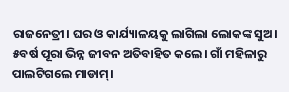ରାଜନେତ୍ରୀ। ଘର ଓ କାର୍ଯ୍ୟାଳୟକୁ ଲାଗିଲା ଲୋକଙ୍କ ସୁଅ। ୫ବର୍ଷ ପୂରା ଭିନ୍ନ ଜୀବନ ଅତିବାହିତ କଲେ। ଗାଁ ମହିଳାରୁ ପାଲଟିଗଲେ ମାଡାମ୍‌।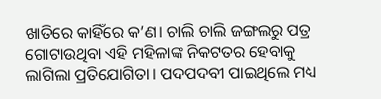ଖାତିରେ କାହିଁରେ କ’ଣ। ଚାଲି ଚାଲି ଜଙ୍ଗଲରୁ ପତ୍ର ଗୋଟାଉଥିବା ଏହି ମହିଳାଙ୍କ ନିକଟତର ହେବାକୁ ଲାଗିଲା ପ୍ରତିଯୋଗିତା। ପଦପଦବୀ ପାଇଥିଲେ ମଧ୍ୟ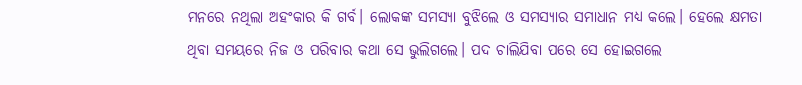ମନରେ ନଥିଲା ଅହଂକାର କି ଗର୍ବ। ଲୋକଙ୍କ ସମସ୍ୟା ବୁଝିଲେ ଓ ସମସ୍ୟାର ସମାଧାନ ମଧ୍ୟ କଲେ। ହେଲେ କ୍ଷମତା ଥିବା ସମୟରେ ନିଜ ଓ ପରିବାର କଥା ସେ ଭୁଲିଗଲେ। ପଦ ଚାଲିଯିବା ପରେ ସେ ହୋଇଗଲେ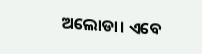ଅଲୋଡା। ଏବେ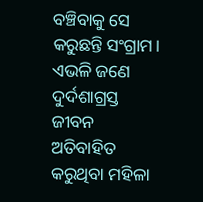ବଞ୍ଚିବାକୁ ସେ କରୁଛନ୍ତି ସଂଗ୍ରାମ। ଏଭଳି ଜଣେ ଦୁର୍ଦଶାଗ୍ରସ୍ତ ଜୀବନ ଅତିବାହିତ କରୁଥିବା ମହିଳା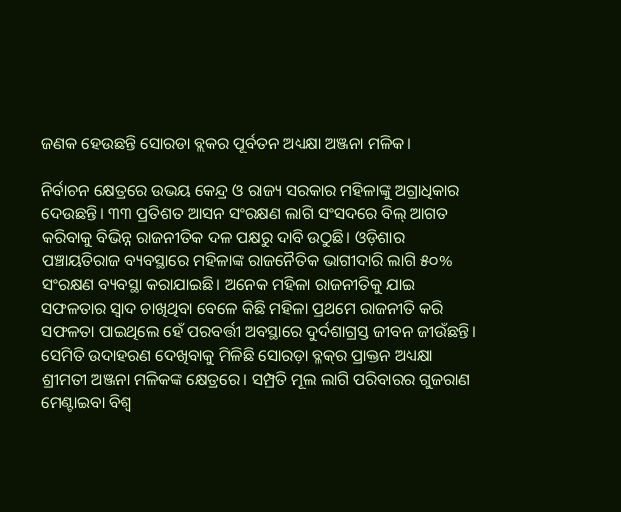ଜଣକ ହେଉଛନ୍ତି ସୋରଡା ବ୍ଲକର ପୂର୍ବତନ ଅଧ୍ୟକ୍ଷା ଅଞ୍ଜନା ମଳିକ।

ନିର୍ବାଚନ କ୍ଷେତ୍ରରେ ଉଭୟ କେନ୍ଦ୍ର ଓ ରାଜ୍ୟ ସରକାର ମହିଳାଙ୍କୁ ଅଗ୍ରାଧିକାର ଦେଉଛନ୍ତି। ୩୩ ପ୍ରତିଶତ ଆସନ ସଂରକ୍ଷଣ ଲାଗି ସଂସଦରେ ବିଲ୍‌ ଆଗତ କରିବାକୁ ବିଭିନ୍ନ ରାଜନୀତିକ ଦଳ ପକ୍ଷରୁ ଦାବି ଉଠୁଛି। ଓଡ଼ିଶାର ପଞ୍ଚାୟତିରାଜ ବ୍ୟବସ୍ଥାରେ ମହିଳାଙ୍କ ରାଜନୈତିକ ଭାଗୀଦାରି ଲାଗି ୫୦% ସଂରକ୍ଷଣ ବ୍ୟବସ୍ଥା କରାଯାଇଛି। ଅନେକ ମହିଳା ରାଜନୀତିକୁ ଯାଇ ସଫଳତାର ସ୍ୱାଦ ଚାଖିଥିବା ବେଳେ କିଛି ମହିଳା ପ୍ରଥମେ ରାଜନୀତି କରି ସଫଳତା ପାଇଥିଲେ ହେଁ ପରବର୍ତ୍ତୀ ଅବସ୍ଥାରେ ଦୁର୍ଦଶାଗ୍ରସ୍ତ ଜୀବନ ଜୀଉଁଛନ୍ତି। ସେମିତି ଉଦାହରଣ ଦେଖିବାକୁ ମିଳିଛି ସୋରଡ଼ା ବ୍ଳକ୍‍ର ପ୍ରାକ୍ତନ ଅଧ୍ୟକ୍ଷା ଶ୍ରୀମତୀ ଅଞ୍ଜନା ମଳିକଙ୍କ କ୍ଷେତ୍ରରେ। ସମ୍ପ୍ରତି ମୂଲ ଲାଗି ପରିବାରର ଗୁଜରାଣ ମେଣ୍ଟାଇବା ବିଶ୍ୱ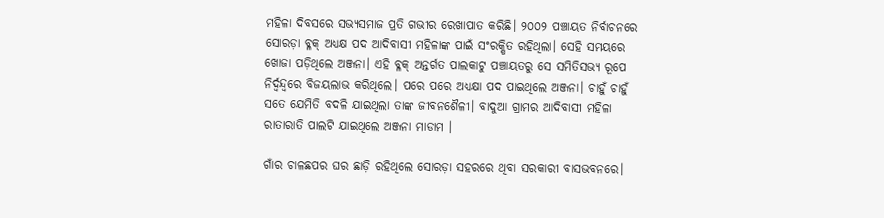ମହିଳା ଦିବସରେ ସଭ୍ୟସମାଜ ପ୍ରତି ଗଭୀର ରେଖାପାତ କରିଛି। ୨୦୦୨ ପଞ୍ଚାୟତ ନିର୍ବାଚନରେ ସୋରଡ଼ା ବ୍ଳକ୍‍ ଅଧ୍ୟକ୍ଷ ପଦ ଆଦିବାସୀ ମହିଳାଙ୍କ ପାଇଁ ସଂରକ୍ଷିତ ରହିଥିଲା। ସେହି ସମୟରେ ଖୋଜା ପଡ଼ିଥିଲେ ଅଞ୍ଜନା। ଏହି ବ୍ଳକ୍‍ ଅନ୍ତର୍ଗତ ପାଲକାଟୁ ପଞ୍ଚାୟତରୁ ସେ ସମିତିସଭ୍ୟ ରୂପେ ନିର୍ଦ୍ୱନ୍ଦ୍ବରେ ବିଜୟଲାଭ କରିଥିଲେ। ପରେ ପରେ ଅଧ୍ୟକ୍ଷା ପଦ ପାଇଥିଲେ ଅଞ୍ଜନା। ଚାହୁଁ ଚାହୁଁ ସତେ ଯେମିତି ବଦଳି ଯାଇଥିଲା ତାଙ୍କ ଜୀବନଶୈଳୀ। ବାଦୁଆ ଗ୍ରାମର ଆଦିବାସୀ ମହିଳା ରାତାରାତି ପାଲଟି ଯାଇଥିଲେ ଅଞ୍ଜନା ମାଡାମ ‍।

ଗାଁର ଚାଳଛପର ଘର ଛାଡ଼ି ରହିଥିଲେ ସୋରଡ଼ା ସହରରେ ଥିବା ସରକାରୀ ବାସଭବନରେ।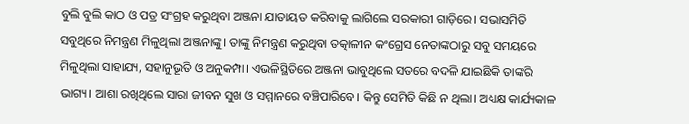ବୁଲି ବୁଲି କାଠ ଓ ପତ୍ର ସଂଗ୍ରହ କରୁଥିବା ଅଞ୍ଜନା ଯାତାୟତ କରିବାକୁ ଲାଗିଲେ ସରକାରୀ ଗାଡ଼ିରେ। ସଭାସମିତି ସବୁଥିରେ ନିମନ୍ତ୍ରଣ ମିଳୁଥିଲା ଅଞ୍ଜନାଙ୍କୁ। ତାଙ୍କୁ ନିମନ୍ତ୍ରଣ କରୁଥିବା ତତ୍କାଳୀନ କଂଗ୍ରେସ ନେତାଙ୍କଠାରୁ ସବୁ ସମୟରେ ମିଳୁଥିଲା ସାହାଯ୍ୟ, ସହାନୁଭୂତି ଓ ଅନୁକମ୍ପା। ଏଭଳିସ୍ଥିତିରେ ଅଞ୍ଜନା ଭାବୁଥିଲେ ସତରେ ବଦଳି ଯାଇଛିକି ତାଙ୍କରି ଭାଗ୍ୟ। ଆଶା ରଖିଥିଲେ ସାରା ଜୀବନ ସୁଖ ଓ ସମ୍ମାନରେ ବଞ୍ଚିପାରିବେ। କିନ୍ତୁ ସେମିତି କିଛି ନ ଥିଲା। ଅଧ୍ୟକ୍ଷ କାର୍ଯ୍ୟକାଳ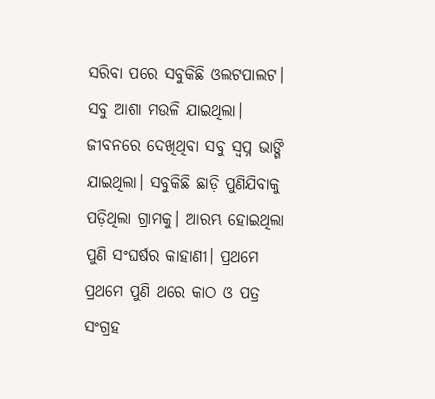ସରିବା ପରେ ସବୁକିଛି ଓଲଟପାଲଟ। ସବୁ ଆଶା ମଉଳି ଯାଇଥିଲା। ଜୀବନରେ ଦେଖିଥିବା ସବୁ ସ୍ୱପ୍ନ ଭାଙ୍ଗି ଯାଇଥିଲା। ସବୁକିଛି ଛାଡ଼ି ପୁଣିଯିବାକୁ ପଡ଼ିଥିଲା ଗ୍ରାମକୁ। ଆରମ୍ଭ ହୋଇଥିଲା ପୁଣି ସଂଘର୍ଷର କାହାଣୀ। ପ୍ରଥମେ ପ୍ରଥମେ ପୁଣି ଥରେ କାଠ ଓ ପତ୍ର ସଂଗ୍ରହ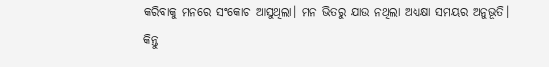କରିବାକୁ ମନରେ ସଂକୋଚ ଆସୁଥିଲା। ମନ ଭିତରୁ ଯାଉ ନଥିଲା ଅଧ୍ୟକ୍ଷା ସମୟର ଅନୁଭୂତି। କିନ୍ତୁ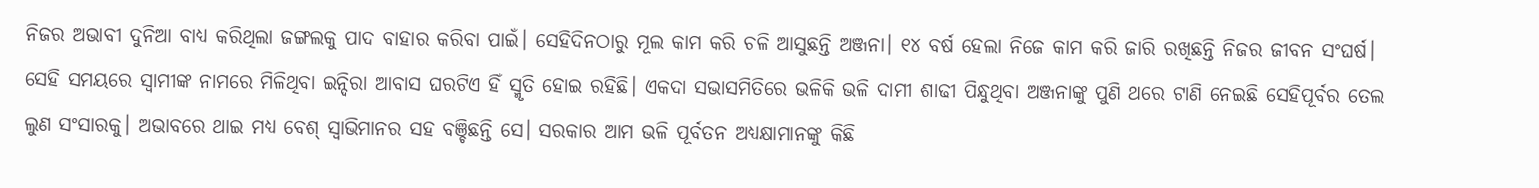ନିଜର ଅଭାବୀ ଦୁନିଆ ବାଧ୍ୟ କରିଥିଲା ଜଙ୍ଗଲକୁ ପାଦ ବାହାର କରିବା ପାଇଁ। ସେହିଦିନଠାରୁ ମୂଲ କାମ କରି ଚଳି ଆସୁଛନ୍ତି ଅଞ୍ଜନା। ୧୪ ବର୍ଷ ହେଲା ନିଜେ କାମ କରି ଜାରି ରଖିଛନ୍ତି ନିଜର ଜୀବନ ସଂଘର୍ଷ। ସେହି ସମୟରେ ସ୍ୱାମୀଙ୍କ ନାମରେ ମିଳିଥିବା ଇନ୍ଦିରା ଆବାସ ଘରଟିଏ ହିଁ ସ୍ମୃତି ହୋଇ ରହିଛି। ଏକଦା ସଭାସମିତିରେ ଭଳିକି ଭଳି ଦାମୀ ଶାଢୀ ପିନ୍ଧୁଥିବା ଅଞ୍ଜନାଙ୍କୁ ପୁଣି ଥରେ ଟାଣି ନେଇଛି ସେହିପୂର୍ବର ତେଲ ଲୁଣ ସଂସାରକୁ। ଅଭାବରେ ଥାଇ ମଧ୍ୟ ବେଶ୍‍ ସ୍ୱାଭିମାନର ସହ ବଞ୍ଚିଛନ୍ତି ସେ। ସରକାର ଆମ ଭଳି ପୂର୍ବତନ ଅଧ୍ୟକ୍ଷାମାନଙ୍କୁ କିଛି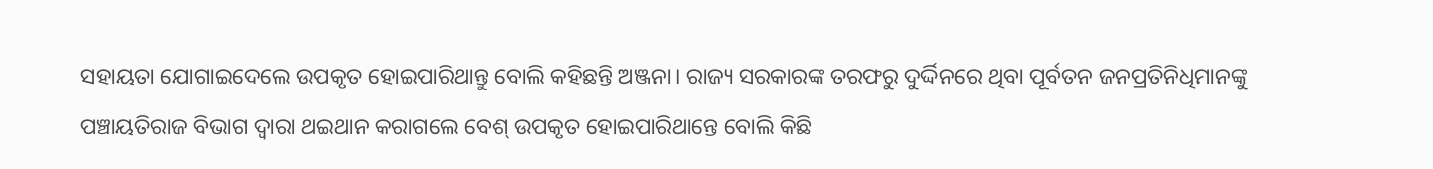ସହାୟତା ଯୋଗାଇଦେଲେ ଉପକୃତ ହୋଇପାରିଥାନ୍ତୁ ବୋଲି କହିଛନ୍ତି ଅଞ୍ଜନା। ରାଜ୍ୟ ସରକାରଙ୍କ ତରଫରୁ ଦୁର୍ଦ୍ଦିନରେ ଥିବା ପୂର୍ବତନ ଜନପ୍ରତିନିଧିମାନଙ୍କୁ ପଞ୍ଚାୟତିରାଜ ବିଭାଗ ଦ୍ୱାରା ଥଇଥାନ କରାଗଲେ ବେଶ୍‍ ଉପକୃତ ହୋଇପାରିଥାନ୍ତେ ବୋଲି କିଛି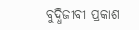ବୁଦ୍ଧିଜୀବୀ ପ୍ରକାଶ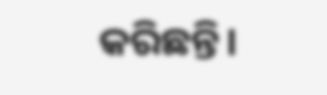କରିଛନ୍ତି।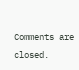Comments are closed.